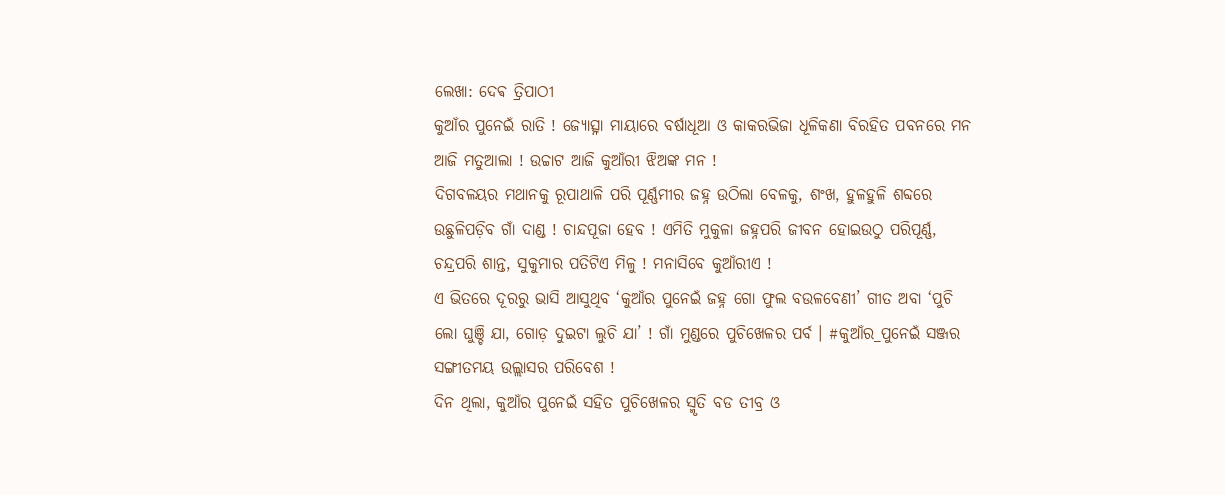ଲେଖା: ଦେଵ ତ୍ରିପାଠୀ
କୁଆଁର ପୁନେଇଁ ରାତି ! ଜ୍ୟୋତ୍ସ୍ନା ମାୟାରେ ବର୍ଷାଧୂଆ ଓ କାକରଭିଜା ଧୂଳିକଣା ବିରହିତ ପବନରେ ମନ ଆଜି ମତୁଆଲା ! ଉଚ୍ଚାଟ ଆଜି କୁଆଁରୀ ଝିଅଙ୍କ ମନ !
ଦିଗବଳୟର ମଥାନକୁ ରୂପାଥାଳି ପରି ପୂର୍ଣ୍ଣମୀର ଜହ୍ନ ଉଠିଲା ବେଳକୁ, ଶଂଖ, ହୁଳହୁଳି ଶବ୍ଦରେ ଉଛୁଳିପଡ଼ିବ ଗାଁ ଦାଣ୍ଡ ! ଚାନ୍ଦପୂଜା ହେବ ! ଏମିତି ମୁକୁଳା ଜହ୍ନପରି ଜୀବନ ହୋଇଉଠୁ ପରିପୂର୍ଣ୍ଣ, ଚନ୍ଦ୍ରପରି ଶାନ୍ତ, ସୁକୁମାର ପତିଟିଏ ମିଳୁ ! ମନାସିବେ କୁଆଁରୀଏ !
ଏ ଭିତରେ ଦୂରରୁ ଭାସି ଆସୁଥିବ ‘କୁଆଁର ପୁନେଇଁ ଜହ୍ନ ଗୋ ଫୁଲ ବଉଳବେଣୀ’ ଗୀତ ଅବା ‘ପୁଚି ଲୋ ଘୁଞ୍ଚି ଯା, ଗୋଡ଼ ଦୁଇଟା ଲୁଚି ଯା’ ! ଗାଁ ମୁଣ୍ଡରେ ପୁଚିଖେଳର ପର୍ବ । #କୁଆଁର_ପୁନେଇଁ ସଞ୍ଜର ସଙ୍ଗୀତମୟ ଉଲ୍ଲାସର ପରିବେଶ !
ଦିନ ଥିଲା, କୁଆଁର ପୁନେଇଁ ସହିତ ପୁଚିଖେଳର ସ୍ମୃତି ବଡ ତୀବ୍ର ଓ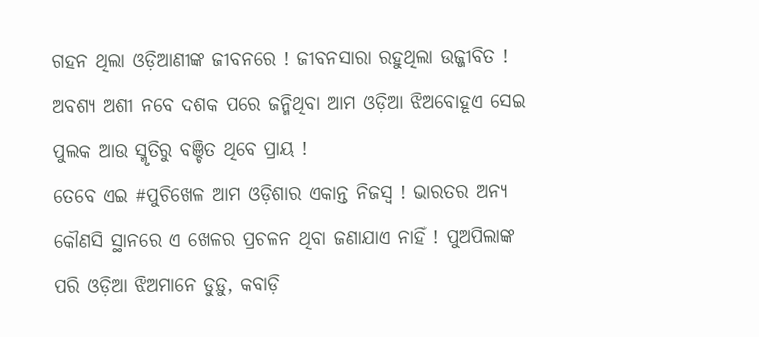ଗହନ ଥିଲା ଓଡ଼ିଆଣୀଙ୍କ ଜୀବନରେ ! ଜୀବନସାରା ରହୁଥିଲା ଉଜ୍ଜୀବିତ ! ଅବଶ୍ୟ ଅଶୀ ନବେ ଦଶକ ପରେ ଜନ୍ମିଥିବା ଆମ ଓଡ଼ିଆ ଝିଅବୋହୂଏ ସେଇ ପୁଲକ ଆଉ ସ୍ମୃତିରୁ ବଞ୍ଚିତ ଥିବେ ପ୍ରାୟ !
ତେବେ ଏଇ #ପୁଚିଖେଳ ଆମ ଓଡ଼ିଶାର ଏକାନ୍ତ ନିଜସ୍ଵ ! ଭାରତର ଅନ୍ୟ କୌଣସି ସ୍ଥାନରେ ଏ ଖେଳର ପ୍ରଚଳନ ଥିବା ଜଣାଯାଏ ନାହିଁ ! ପୁଅପିଲାଙ୍କ ପରି ଓଡ଼ିଆ ଝିଅମାନେ ଡୁଡ଼ୁ, କବାଡ଼ି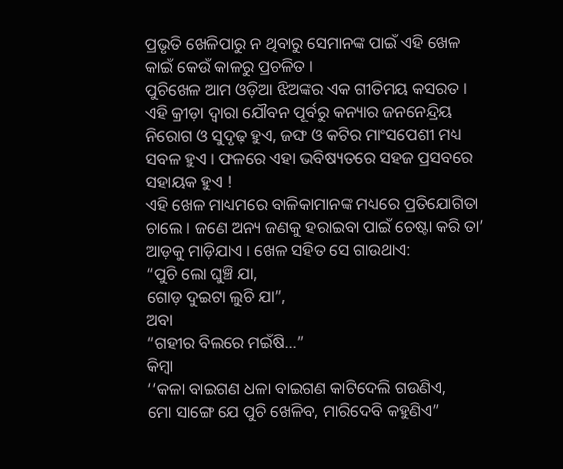ପ୍ରଭୃତି ଖେଳିପାରୁ ନ ଥିବାରୁ ସେମାନଙ୍କ ପାଇଁ ଏହି ଖେଳ କାଇଁ କେଉଁ କାଳରୁ ପ୍ରଚଳିତ ।
ପୁଚିଖେଳ ଆମ ଓଡ଼ିଆ ଝିଅଙ୍କର ଏକ ଗୀତିମୟ କସରତ । ଏହି କ୍ରୀଡ଼ା ଦ୍ଵାରା ଯୌବନ ପୂର୍ବରୁ କନ୍ୟାର ଜନନେନ୍ଦ୍ରିୟ ନିରୋଗ ଓ ସୁଦୃଢ଼ ହୁଏ, ଜଙ୍ଘ ଓ କଟିର ମାଂସପେଶୀ ମଧ୍ୟ ସବଳ ହୁଏ । ଫଳରେ ଏହା ଭବିଷ୍ୟତରେ ସହଜ ପ୍ରସବରେ ସହାୟକ ହୁଏ !
ଏହି ଖେଳ ମାଧ୍ୟମରେ ବାଳିକାମାନଙ୍କ ମଧ୍ୟରେ ପ୍ରତିଯୋଗିତା ଚାଲେ । ଜଣେ ଅନ୍ୟ ଜଣକୁ ହରାଇବା ପାଇଁ ଚେଷ୍ଟା କରି ତା’ ଆଡ଼କୁ ମାଡ଼ିଯାଏ । ଖେଳ ସହିତ ସେ ଗାଉଥାଏ:
“ପୁଚି ଲୋ ଘୁଞ୍ଚି ଯା,
ଗୋଡ଼ ଦୁଇଟା ଲୁଚି ଯା”,
ଅବା
“ଗହୀର ବିଲରେ ମଇଁଷି…”
କିମ୍ବା
‘‘କଳା ବାଇଗଣ ଧଳା ବାଇଗଣ କାଟିଦେଲି ଗଉଣିଏ,
ମୋ ସାଙ୍ଗେ ଯେ ପୁଚି ଖେଳିବ, ମାରିଦେବି କହୁଣିଏ”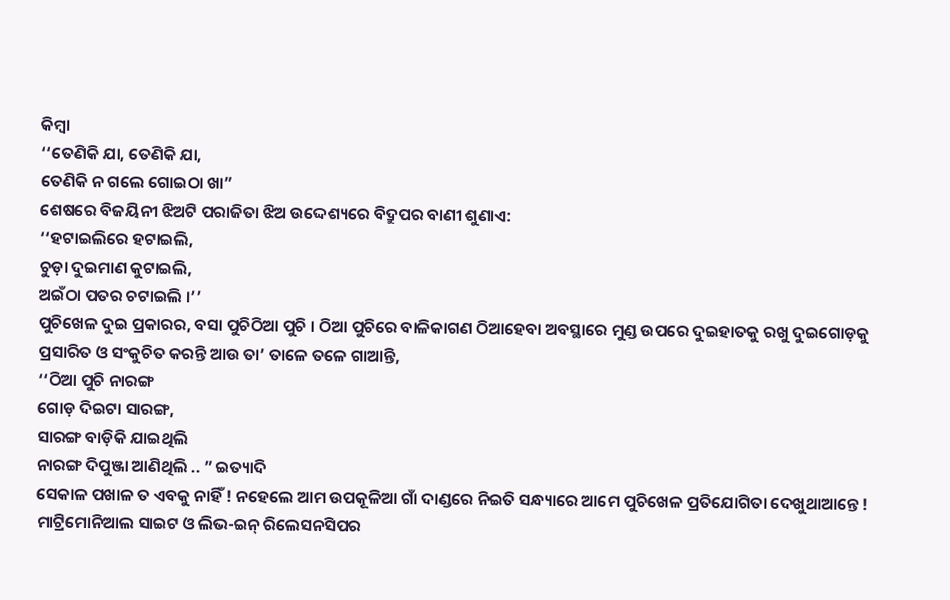କିମ୍ବା
‘‘ତେଣିକି ଯା, ତେଣିକି ଯା,
ତେଣିକି ନ ଗଲେ ଗୋଇଠା ଖା”
ଶେଷରେ ବିଜୟିନୀ ଝିଅଟି ପରାଜିତା ଝିଅ ଉଦ୍ଦେଶ୍ୟରେ ବିଦ୍ରୁପର ବାଣୀ ଶୁଣାଏ:
‘‘ହଟାଇଲିରେ ହଟାଇଲି,
ଚୁଡ଼ା ଦୁଇମାଣ କୁଟାଇଲି,
ଅଇଁଠା ପତର ଚଟାଇଲି ।’’
ପୁଚିଖେଳ ଦୁଇ ପ୍ରକାରର, ବସା ପୁଚିଠିଆ ପୁଚି । ଠିଆ ପୁଚିରେ ବାଳିକାଗଣ ଠିଆହେବା ଅବସ୍ଥାରେ ମୁଣ୍ଡ ଉପରେ ଦୁଇହାତକୁ ରଖୁ ଦୁଇଗୋଡ଼କୁ ପ୍ରସାରିତ ଓ ସଂକୁଚିତ କରନ୍ତି ଆଉ ତା’ ତାଳେ ତଳେ ଗାଆନ୍ତି,
‘‘ଠିଆ ପୁଚି ନାରଙ୍ଗ
ଗୋଡ଼ ଦିଇଟା ସାରଙ୍ଗ,
ସାରଙ୍ଗ ବାଡ଼ିକି ଯାଇଥିଲି
ନାରଙ୍ଗ ଦିପୁଞ୍ଜା ଆଣିଥିଲି .. ” ଇତ୍ୟାଦି
ସେକାଳ ପଖାଳ ତ ଏବକୁ ନାହିଁ ! ନହେଲେ ଆମ ଉପକୂଳିଆ ଗାଁ ଦାଣ୍ଡରେ ନିଇତି ସନ୍ଧ୍ୟାରେ ଆମେ ପୁଚିଖେଳ ପ୍ରତିଯୋଗିତା ଦେଖୁଥାଆନ୍ତେ ! ମାଟ୍ରିମୋନିଆଲ ସାଇଟ ଓ ଲିଭ-ଇନ୍ ରିଲେସନସିପର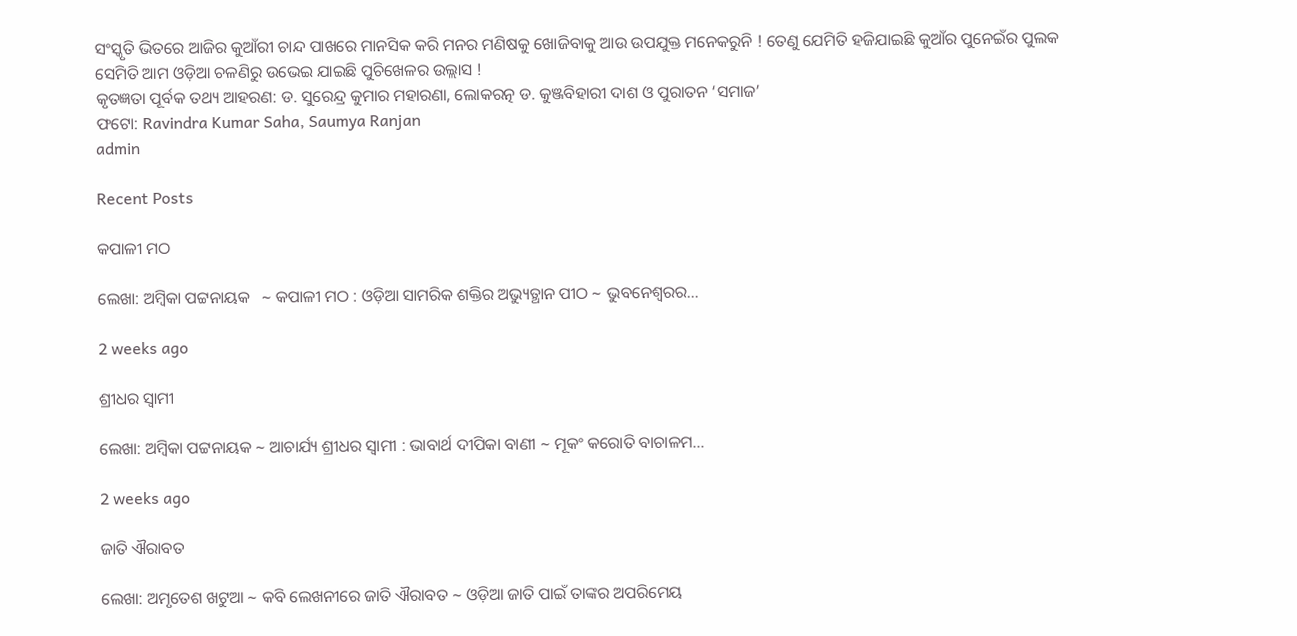ସଂସ୍କୃତି ଭିତରେ ଆଜିର କୁଆଁରୀ ଚାନ୍ଦ ପାଖରେ ମାନସିକ କରି ମନର ମଣିଷକୁ ଖୋଜିବାକୁ ଆଉ ଉପଯୁକ୍ତ ମନେକରୁନି ! ତେଣୁ ଯେମିତି ହଜିଯାଇଛି କୁଆଁର ପୁନେଇଁର ପୁଲକ ସେମିତି ଆମ ଓଡ଼ିଆ ଚଳଣିରୁ ଉଭେଇ ଯାଇଛି ପୁଚିଖେଳର ଉଲ୍ଲାସ !
କୃତଜ୍ଞତା ପୂର୍ବକ ତଥ୍ୟ ଆହରଣ: ଡ. ସୁରେନ୍ଦ୍ର କୁମାର ମହାରଣା, ଲୋକରତ୍ନ ଡ. କୁଞ୍ଜବିହାରୀ ଦାଶ ଓ ପୁରାତନ ‘ସମାଜ’
ଫଟୋ: Ravindra Kumar Saha, Saumya Ranjan
admin

Recent Posts

କପାଳୀ ମଠ

ଲେଖା: ଅମ୍ବିକା ପଟ୍ଟନାୟକ   ∼ କପାଳୀ ମଠ : ଓଡ଼ିଆ ସାମରିକ ଶକ୍ତିର ଅଭ୍ୟୁତ୍ଥାନ ପୀଠ ∼ ଭୁବନେଶ୍ୱରର…

2 weeks ago

ଶ୍ରୀଧର ସ୍ୱାମୀ

ଲେଖା: ଅମ୍ବିକା ପଟ୍ଟନାୟକ ∼ ଆଚାର୍ଯ୍ୟ ଶ୍ରୀଧର ସ୍ୱାମୀ : ଭାବାର୍ଥ ଦୀପିକା ବାଣୀ ∼ ମୂକଂ କରୋତି ବାଚାଳମ…

2 weeks ago

ଜାତି ଐରାବତ

ଲେଖା: ଅମୃତେଶ ଖଟୁଆ ∼ କବି ଲେଖନୀରେ ଜାତି ଐରାବତ ∼ ଓଡ଼ିଆ ଜାତି ପାଇଁ ତାଙ୍କର ଅପରିମେୟ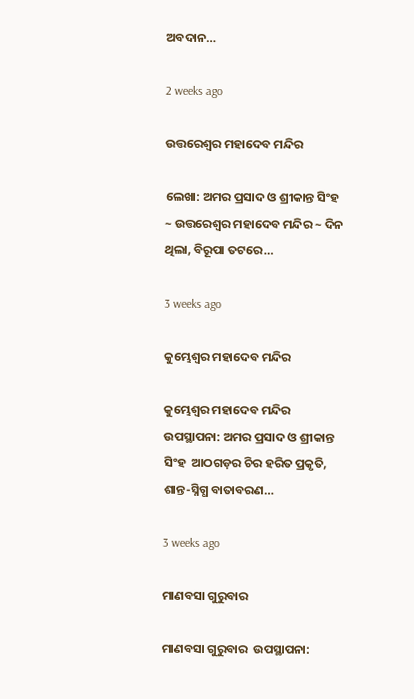ଅବଦାନ…

2 weeks ago

ଉତ୍ତରେଶ୍ଵର ମହାଦେବ ମନ୍ଦିର

ଲେଖା: ଅମର ପ୍ରସାଦ ଓ ଶ୍ରୀକାନ୍ତ ସିଂହ ~ ଉତ୍ତରେଶ୍ଵର ମହାଦେବ ମନ୍ଦିର ~ ଦିନ ଥିଲା, ବିରୂପା ତଟରେ…

3 weeks ago

କୁମ୍ଭେଶ୍ୱର ମହାଦେବ ମନ୍ଦିର

କୁମ୍ଭେଶ୍ୱର ମହାଦେବ ମନ୍ଦିର ଉପସ୍ଥାପନା: ଅମର ପ୍ରସାଦ ଓ ଶ୍ରୀକାନ୍ତ ସିଂହ  ଆଠଗଡ଼ର ଚିର ହରିତ ପ୍ରକୃତି, ଶାନ୍ତ-ସ୍ନିଗ୍ଧ ବାତାବରଣ…

3 weeks ago

ମାଣବସା ଗୁରୁବାର

ମାଣବସା ଗୁରୁବାର  ଉପସ୍ଥାପନା: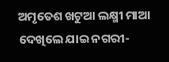ଅମୃତେଶ ଖଟୁଆ ଲକ୍ଷ୍ମୀ ମାଆ ଦେଖିଲେ ଯାଇ ନଗରୀ-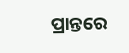ପ୍ରାନ୍ତରେ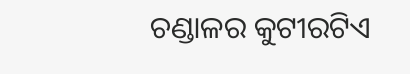ଚଣ୍ଡାଳର କୁଟୀରଟିଏ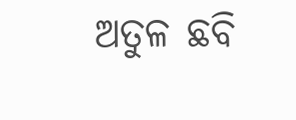ଅତୁଳ ଛବି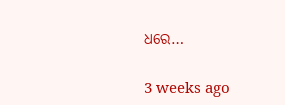ଧରେ…

3 weeks ago